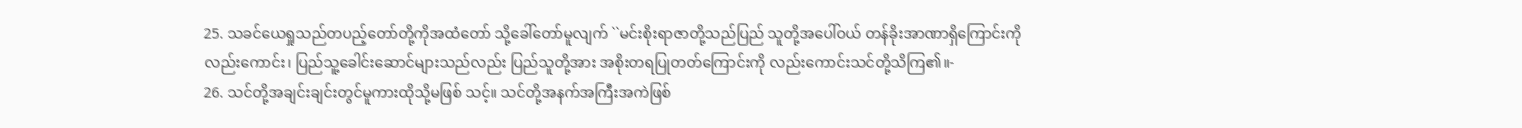25. သခင်ယေရှုသည်တပည့်တော်တို့ကိုအထံတော် သို့ခေါ်တော်မူလျက် ``မင်းစိုးရာဇာတို့သည်ပြည် သူတို့အပေါ်ဝယ် တန်ခိုးအာဏာရှိကြောင်းကို လည်းကောင်း၊ ပြည်သူ့ခေါင်းဆောင်များသည်လည်း ပြည်သူတို့အား အစိုးတရပြုတတ်ကြောင်းကို လည်းကောင်းသင်တို့သိကြ၏။-
26. သင်တို့အချင်းချင်းတွင်မူကားထိုသို့မဖြစ် သင့်။ သင်တို့အနက်အကြီးအကဲဖြစ်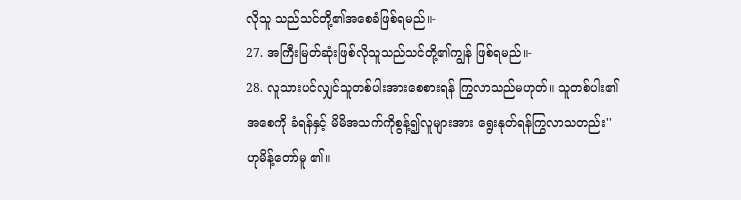လိုသူ သည်သင်တို့၏အစေခံဖြစ်ရမည်။-
27. အကြီးမြတ်ဆုံးဖြစ်လိုသူသည်သင်တို့၏ကျွန် ဖြစ်ရမည်။-
28. လူသားပင်လျှင်သူတစ်ပါးအားစေစားရန် ကြွလာသည်မဟုတ်။ သူတစ်ပါး၏အစေကို ခံရန်နှင့် မိမိအသက်ကိုစွန့်၍လူများအား ရွေးနုတ်ရန်ကြွလာသတည်း'' ဟုမိန့်တော်မူ ၏။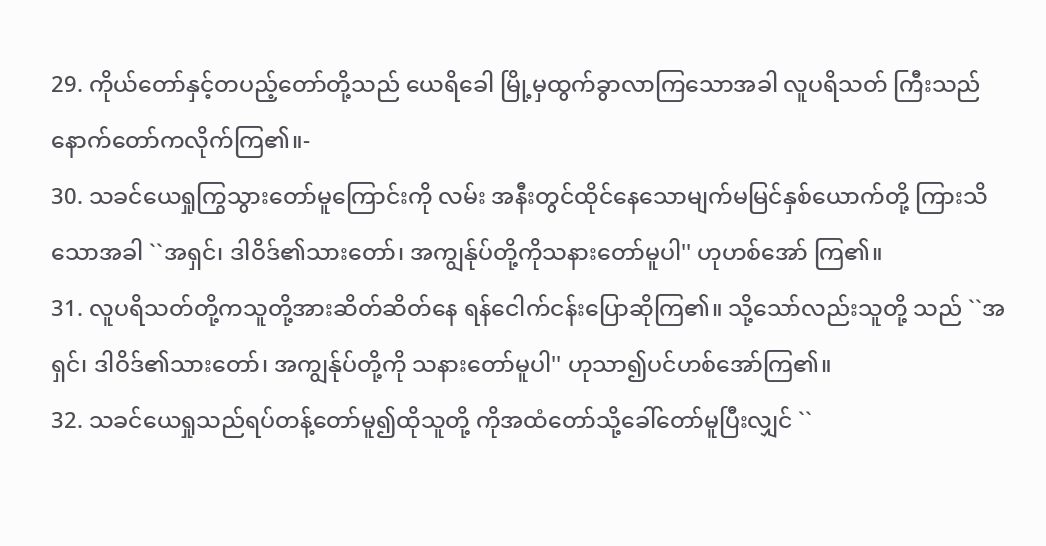29. ကိုယ်တော်နှင့်တပည့်တော်တို့သည် ယေရိခေါ မြို့မှထွက်ခွာလာကြသောအခါ လူပရိသတ် ကြီးသည်နောက်တော်ကလိုက်ကြ၏။-
30. သခင်ယေရှုကြွသွားတော်မူကြောင်းကို လမ်း အနီးတွင်ထိုင်နေသောမျက်မမြင်နှစ်ယောက်တို့ ကြားသိသောအခါ ``အရှင်၊ ဒါဝိဒ်၏သားတော်၊ အကျွန်ုပ်တို့ကိုသနားတော်မူပါ'' ဟုဟစ်အော် ကြ၏။
31. လူပရိသတ်တို့ကသူတို့အားဆိတ်ဆိတ်နေ ရန်ငေါက်ငန်းပြောဆိုကြ၏။ သို့သော်လည်းသူတို့ သည် ``အရှင်၊ ဒါဝိဒ်၏သားတော်၊ အကျွန်ုပ်တို့ကို သနားတော်မူပါ'' ဟုသာ၍ပင်ဟစ်အော်ကြ၏။
32. သခင်ယေရှုသည်ရပ်တန့်တော်မူ၍ထိုသူတို့ ကိုအထံတော်သို့ခေါ်တော်မူပြီးလျှင် ``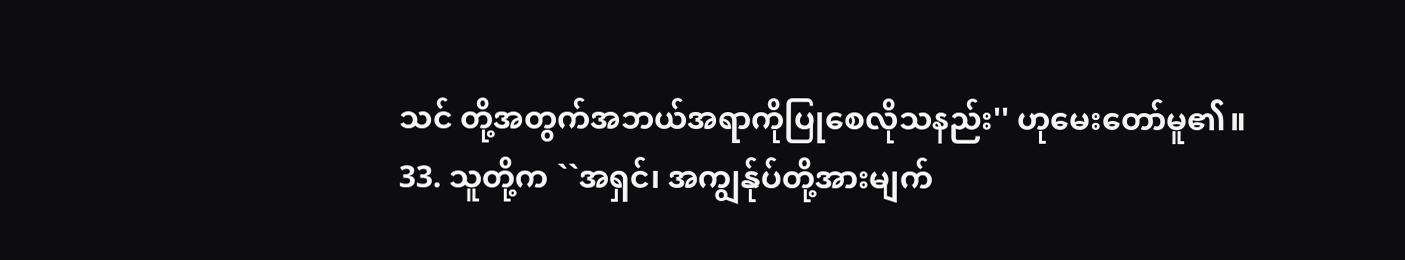သင် တို့အတွက်အဘယ်အရာကိုပြုစေလိုသနည်း'' ဟုမေးတော်မူ၏။
33. သူတို့က ``အရှင်၊ အကျွန်ုပ်တို့အားမျက်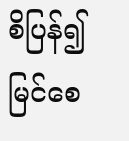စိပြန်၍ မြင်စေ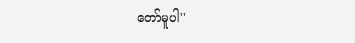တော်မူပါ''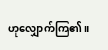ဟုလျှောက်ကြ၏။